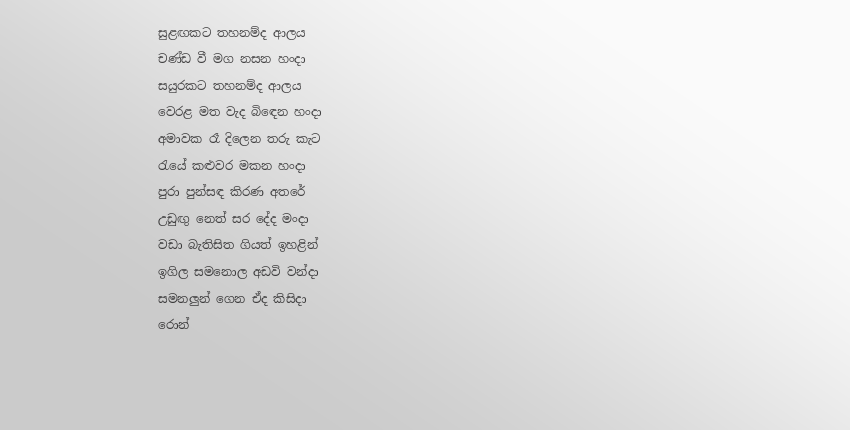සුළඟකට තහනම්ද ආලය
චණ්ඩ වී මග නසන හංදා
සයුරකට තහනම්ද ආලය
වෙරළ මත වැද බිඳෙන හංදා
අමාවක රෑ දිලෙන තරු කැට
රැයේ කළුවර මකන හංදා
පුරා පුන්සඳ කිරණ අතරේ
උඩුඟු නෙත් සර දේද මංදා
වඩා බැතිසිත ගියත් ඉහළින්
ඉගිල සමනොල අඩවි වන්දා
සමනලුන් ගෙන ඒද කිසිදා
රොන්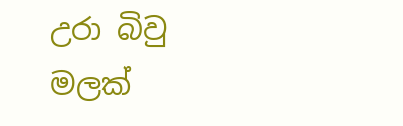උරා බිවු මලක්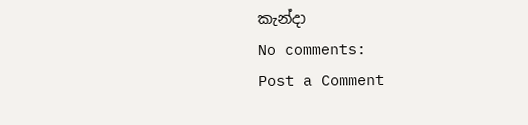කැන්දා
No comments:
Post a Comment